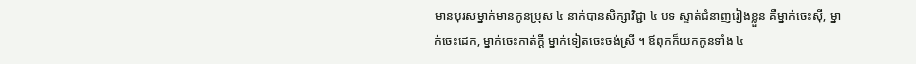មានបុរសម្នាក់មានកូនប្រុស ៤ នាក់បានសិក្សាវិជ្ជា ៤ បទ ស្ទាត់ជំនាញរៀងខ្លួន គឺម្នាក់ចេះស៊ី, ម្នាក់ចេះដេក, ម្នាក់ចេះកាត់ក្ដី ម្នាក់ទៀតចេះចង់ស្រី ។ ឪពុកក៏យកកូនទាំង ៤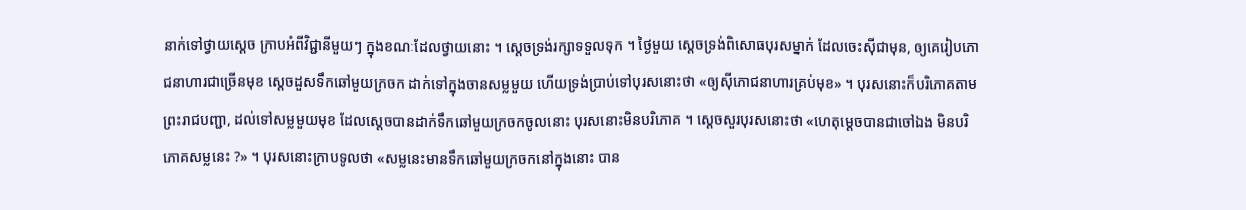នាក់ទៅថ្វាយស្ដេច ក្រាបអំពីវិជ្ជានីមួយៗ ក្នុងខណៈដែលថ្វាយនោះ ។ ស្ដេចទ្រង់រក្សាទទួលទុក ។ ថ្ងៃមួយ ស្ដេចទ្រង់ពិសោធបុរសម្នាក់ ដែលចេះស៊ីជាមុន, ឲ្យគេរៀបភោជនាហារជាច្រើនមុខ ស្ដេចដួសទឹកឆៅមួយក្រចក ដាក់ទៅក្នុងចានសម្លមួយ ហើយទ្រង់ប្រាប់ទៅបុរសនោះថា «ឲ្យស៊ីភោជនាហារគ្រប់មុខ» ។ បុរសនោះក៏បរិភោគតាមព្រះរាជបញ្ជា, ដល់ទៅសម្លមួយមុខ ដែលស្ដេចបានដាក់ទឹកឆៅមួយក្រចកចូលនោះ បុរសនោះមិនបរិភោគ ។ ស្ដេចសួរបុរសនោះថា «ហេតុម្ដេចបានជាចៅឯង មិនបរិភោគសម្លនេះ ?» ។ បុរសនោះក្រាបទូលថា «សម្លនេះមានទឹកឆៅមួយក្រចកនៅក្នុងនោះ បាន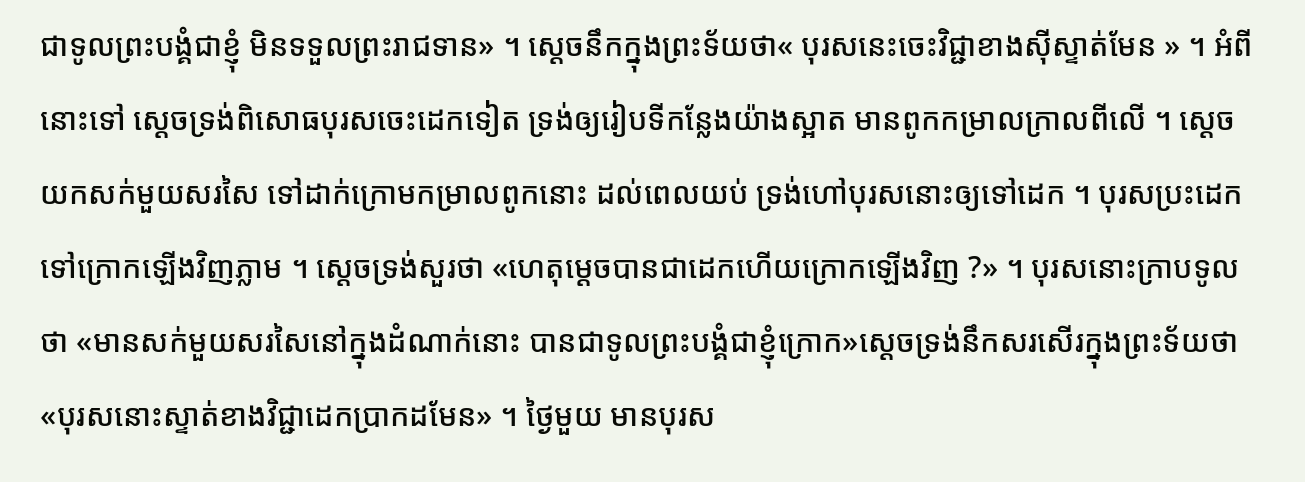ជាទូលព្រះបង្គំជាខ្ញុំ មិនទទួលព្រះរាជទាន» ។ ស្ដេចនឹកក្នុងព្រះទ័យថា« បុរសនេះចេះវិជ្ជាខាងស៊ីស្ទាត់មែន » ។ អំពីនោះទៅ ស្ដេចទ្រង់ពិសោធបុរសចេះដេកទៀត ទ្រង់ឲ្យរៀបទីកន្លែងយ៉ាងស្អាត មានពូកកម្រាលក្រាលពីលើ ។ ស្ដេចយកសក់មួយសរសៃ ទៅដាក់ក្រោមកម្រាលពូកនោះ ដល់ពេលយប់ ទ្រង់ហៅបុរសនោះឲ្យទៅដេក ។ បុរសប្រះដេកទៅក្រោកឡើងវិញភ្លាម ។ ស្ដេចទ្រង់សួរថា «ហេតុម្ដេចបានជាដេកហើយក្រោកឡើងវិញ ?» ។ បុរសនោះក្រាបទូលថា «មានសក់មួយសរសៃនៅក្នុងដំណាក់នោះ បានជាទូលព្រះបង្គំជាខ្ញុំក្រោក»ស្ដេចទ្រង់នឹកសរសើរក្នុងព្រះទ័យថា «បុរសនោះស្ទាត់ខាងវិជ្ជាដេកប្រាកដមែន» ។ ថ្ងៃមួយ មានបុរស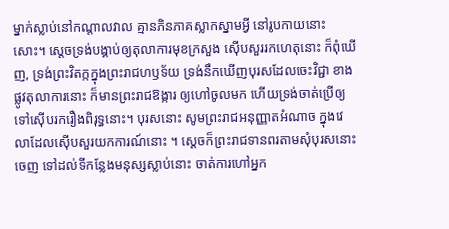ម្នាក់ស្លាប់នៅកណ្ដាលវាល គ្មានភិនភាគស្លាកស្នាមអ្វី នៅរូបកាយនោះសោះ។ ស្ដេចទ្រង់បង្គាប់ឲ្យតុលាការមុខក្រសួង ស៊ើបសួររកហេតុនោះ ក៏ពុំឃើញ, ទ្រង់ព្រះវិតក្កក្នុងព្រះរាជហឫទ័យ ទ្រង់នឹកឃើញបុរសដែលចេះវិជ្ជា ខាងផ្លូវតុលាការនោះ ក៏មានព្រះរាជឱង្ការ ឲ្យហៅចូលមក ហើយទ្រង់ចាត់ប្រើឲ្យទៅស៊ើបរករឿងពិរុទ្ធនោះ។ បុរសនោះ សូមព្រះរាជអនុញ្ញាតអំណាច ក្នុងវេលាដែលស៊ើបសួរយកការណ៍នោះ ។ ស្ដេចក៏ព្រះរាជទានពរតាមសុំបុរសនោះចេញ ទៅដល់ទីកន្លែងមនុស្សស្លាប់នោះ ចាត់ការហៅអ្នក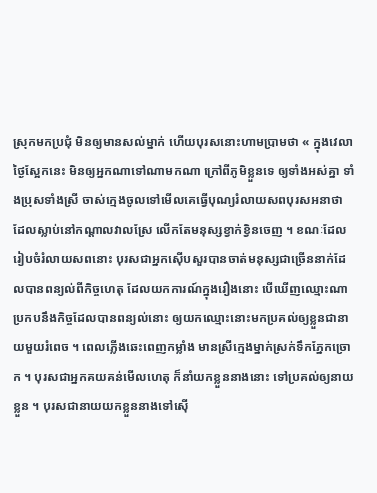ស្រុកមកប្រជុំ មិនឲ្យមានសល់ម្នាក់ ហើយបុរសនោះហាមប្រាមថា « ក្នុងវេលាថ្ងៃស្អែកនេះ មិនឲ្យអ្នកណាទៅណាមកណា ក្រៅពីភូមិខ្លួនទេ ឲ្យទាំងអស់គ្នា ទាំងប្រុសទាំងស្រី ចាស់ក្មេងចូលទៅមើលគេធ្វើបុណ្យរំលាយសពបុរសអនាថា ដែលស្លាប់នៅកណ្ដាលវាលស្រែ លើកតែមនុស្សខ្វាក់ខ្វិនចេញ ។ ខណៈដែលរៀបចំរំលាយសពនោះ បុរសជាអ្នកស៊ើបសួរបានចាត់មនុស្សជាច្រើននាក់ដែលបានពន្យល់ពីកិច្ចហេតុ ដែលយកការណ៍ក្នុងរឿងនោះ បើឃើញឈ្មោះណាប្រកបនឹងកិច្ចដែលបានពន្យល់នោះ ឲ្យយកឈ្មោះនោះមកប្រគល់ឲ្យខ្លួនជានាយមួយរំពេច ។ ពេលភ្លើងឆេះពេញកម្លាំង មានស្រីក្មេងម្នាក់ស្រក់ទឹកភ្នែកច្រោក ។ បុរសជាអ្នកគយគន់មើលហេតុ ក៏នាំយកខ្លួននាងនោះ ទៅប្រគល់ឲ្យនាយខ្លួន ។ បុរសជានាយយកខ្លួននាងទៅស៊ើ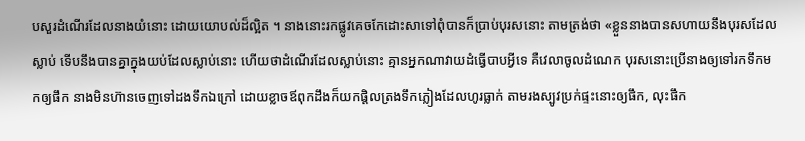បសួរដំណើរដែលនាងយំនោះ ដោយយោបល់ដ៏ល្អិត ។ នាងនោះរកផ្លូវគេចកែដោះសាទៅពុំបានក៏ប្រាប់បុរសនោះ តាមត្រង់ថា «ខ្លួននាងបានសហាយនឹងបុរសដែលស្លាប់ ទើបនឹងបានគ្នាក្នុងយប់ដែលស្លាប់នោះ ហើយថាដំណើរដែលស្លាប់នោះ គ្មានអ្នកណាវាយដំធ្វើបាបអ្វីទេ គឺវេលាចូលដំណេក បុរសនោះប្រើនាងឲ្យទៅរកទឹកមកឲ្យផឹក នាងមិនហ៊ានចេញទៅដងទឹកឯក្រៅ ដោយខ្លាចឪពុកដឹងក៏យកផ្តិលត្រងទឹកភ្លៀងដែលហូរធ្លាក់ តាមរងស្បូវប្រក់ផ្ទះនោះឲ្យផឹក, លុះផឹក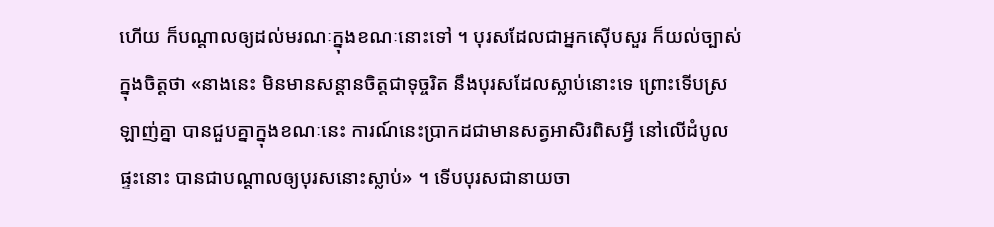ហើយ ក៏បណ្ដាលឲ្យដល់មរណៈក្នុងខណៈនោះទៅ ។ បុរសដែលជាអ្នកស៊ើបសួរ ក៏យល់ច្បាស់ក្នុងចិត្តថា «នាងនេះ មិនមានសន្ដានចិត្តជាទុច្ចរិត នឹងបុរសដែលស្លាប់នោះទេ ព្រោះទើបស្រឡាញ់គ្នា បានជួបគ្នាក្នុងខណៈនេះ ការណ៍នេះប្រាកដជាមានសត្វអាសិរពិសអ្វី នៅលើដំបូលផ្ទះនោះ បានជាបណ្ដាលឲ្យបុរសនោះស្លាប់» ។ ទើបបុរសជានាយចា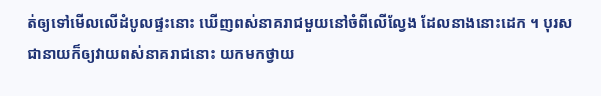ត់ឲ្យទៅមើលលើដំបូលផ្ទះនោះ ឃើញពស់នាគរាជមួយនៅចំពីលើល្វែង ដែលនាងនោះដេក ។ បុរសជានាយក៏ឲ្យវាយពស់នាគរាជនោះ យកមកថ្វាយ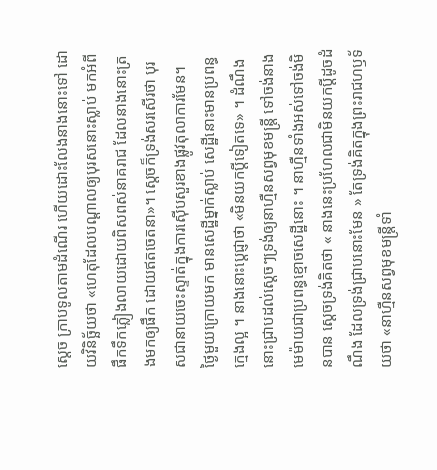ស្ដេច ក្រាបទូលតាមដំណើរ ហើយដោះលែងនាងនោះទៅ ដោយវិនិច្ឆ័យថា «ហេតុដែលបណ្ដាលឲ្យបុរសនោះស្លាប់ មកអំពីផឹកទឹកភ្លៀងលាយដោយពិសពស់នាគរាជ ដែលនាងនោះត្រងមកឲ្យផឹក ដោយឥតចេតនា»។ ស្ដេចក៏ទ្រង់សរសើរថា បុរសជានាយចេះស្ទាត់ក្នុងការស៊ើបសួរខាងផ្លូវតុលាការមែន។
ថ្ងៃមួយក្រោយមក មានសេដ្ឋីម្នាក់ស្លាប់ សេដ្ឋីនោះមានប្រពន្ធក្មេងល្អ ។ នាងនោះប្ដេជ្ញាថា «មិនយកប្ដីទៀតទេ» ។ ដំណឹងនោះជ្រាបដល់ស្ដេចៗទ្រង់ឲ្យនាហ្មឺនសព្វមុខមន្រ្តី ទៅចង់នាងមេម៉ាយជាប្រពន្ធខ្មោចសេដ្ឋីនោះ ។ នាហ្មឺនទាំងអស់ទៅចង់មិនបាន ស្ដេចទ្រង់គិតថា « នាងនេះប្រហែលជាមិនយកប្ដីដូចដំណឹង ដែលទ្រង់ជ្រាបនោះមែន » តែទ្រង់គិតក្នុងព្រះរាជហឫទ័យថា «នាហ្មឺនសព្វមុខមន្ត្រីទាំ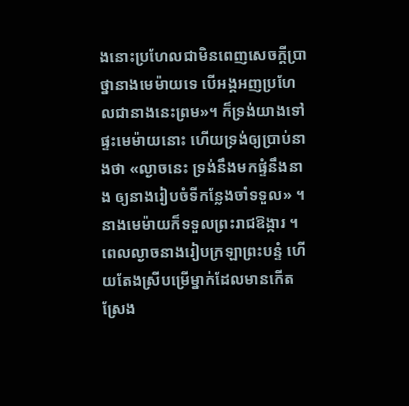ងនោះប្រហែលជាមិនពេញសេចក្ដីប្រាថ្នានាងមេម៉ាយទេ បើអង្គអញប្រហែលជានាងនេះព្រម»។ ក៏ទ្រង់យាងទៅផ្ទះមេម៉ាយនោះ ហើយទ្រង់ឲ្យប្រាប់នាងថា «ល្ងាចនេះ ទ្រង់នឹងមកផ្ទំនឹងនាង ឲ្យនាងរៀបចំទីកន្លែងចាំទទួល» ។ នាងមេម៉ាយក៏ទទួលព្រះរាជឱង្ការ ។ ពេលល្ងាចនាងរៀបក្រឡាព្រះបន្ទំ ហើយតែងស្រីបម្រើម្នាក់ដែលមានកើតស្រែង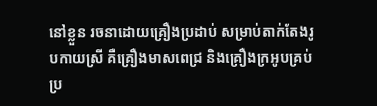នៅខ្លួន រចនាដោយគ្រឿងប្រដាប់ សម្រាប់តាក់តែងរូបកាយស្រី គឺគ្រឿងមាសពេជ្រ និងគ្រឿងក្រអូបគ្រប់ប្រ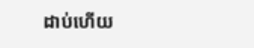ដាប់ហើយ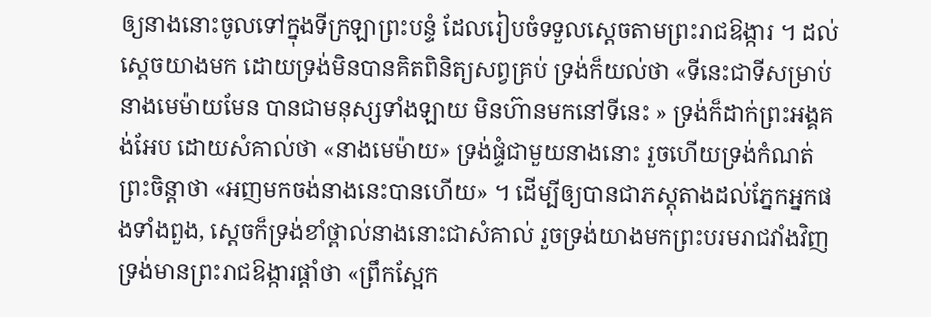ឲ្យនាងនោះចូលទៅក្នុងទីក្រឡាព្រះបន្ទំ ដែលរៀបចំទទួលស្ដេចតាមព្រះរាជឱង្ការ ។ ដល់ស្ដេចយាងមក ដោយទ្រង់មិនបានគិតពិនិត្យសព្វគ្រប់ ទ្រង់ក៏យល់ថា «ទីនេះជាទីសម្រាប់នាងមេម៉ាយមែន បានជាមនុស្សទាំងឡាយ មិនហ៊ានមកនៅទីនេះ » ទ្រង់ក៏ដាក់ព្រះអង្គគង់អែប ដោយសំគាល់ថា «នាងមេម៉ាយ» ទ្រង់ផ្ទំជាមួយនាងនោះ រួចហើយទ្រង់កំណត់ព្រះចិន្ដាថា «អញមកចង់នាងនេះបានហើយ» ។ ដើម្បីឲ្យបានជាភស្តុតាងដល់ភ្នែកអ្នកផងទាំងពួង, ស្ដេចក៏ទ្រង់ខាំថ្ពាល់នាងនោះជាសំគាល់ រួចទ្រង់យាងមកព្រះបរមរាជវាំងវិញ ទ្រង់មានព្រះរាជឱង្ការផ្ដាំថា «ព្រឹកស្អែក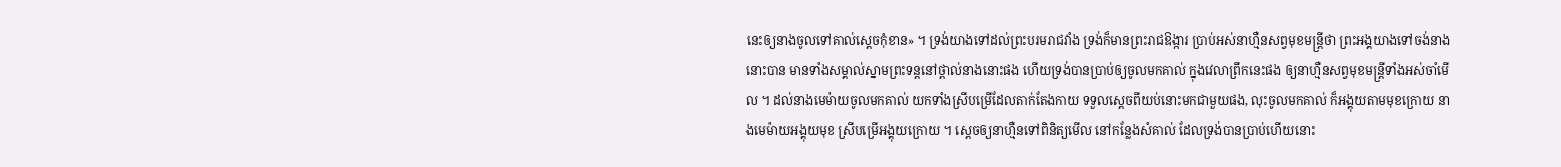នេះឲ្យនាងចូលទៅគាល់ស្ដេចកុំខាន» ។ ទ្រង់យាងទៅដល់ព្រះបរមរាជវាំង ទ្រង់ក៏មានព្រះរាជឱង្ការ ប្រាប់អស់នាហ្មឺនសព្វមុខមន្ត្រីថា ព្រះអង្គយាងទៅចង់នាងនោះបាន មានទាំងសម្គាល់ស្នាមព្រះទន្តនៅថ្ពាល់នាងនោះផង ហើយទ្រង់បានប្រាប់ឲ្យចូលមកគាល់ ក្នុងវេលាព្រឹកនេះផង ឲ្យនាហ្មឺនសព្វមុខមន្ត្រីទាំងអស់ចាំមើល ។ ដល់នាងមេម៉ាយចូលមកគាល់ យកទាំងស្រីបម្រើដែលតាក់តែងកាយ ទទួលស្ដេចពីយប់នោះមកជាមួយផង, លុះចូលមកគាល់ ក៏អង្គុយតាមមុខក្រោយ នាងមេម៉ាយអង្គុយមុខ ស្រីបម្រើអង្គុយក្រោយ ។ ស្ដេចឲ្យនាហ្មឺនទៅពិនិត្យមើល នៅកន្លែងសំគាល់ ដែលទ្រង់បានប្រាប់ហើយនោះ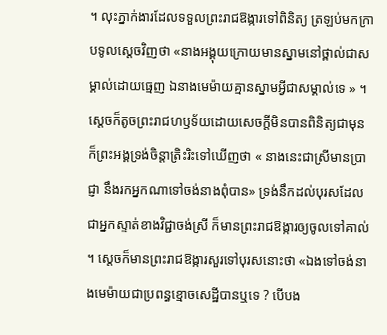។ លុះភ្នាក់ងារដែលទទួលព្រះរាជឱង្ការទៅពិនិត្យ ត្រឡប់មកក្រាបទូលស្ដេចវិញថា «នាងអង្គុយក្រោយមានស្នាមនៅថ្ពាល់ជាសម្គាល់ដោយធ្មេញ ឯនាងមេម៉ាយគ្មានស្នាមអ្វីជាសម្គាល់ទេ » ។ ស្ដេចក៏តូចព្រះរាជហឫទ័យដោយសេចក្ដីមិនបានពិនិត្យជាមុន ក៏ព្រះអង្គទ្រង់ចិន្ដាត្រិះរិះទៅឃើញថា « នាងនេះជាស្រីមានប្រាជ្ញា នឹងរកអ្នកណាទៅចង់នាងពុំបាន» ទ្រង់នឹកដល់បុរសដែលជាអ្នកស្ទាត់ខាងវិជ្ជាចង់ស្រី ក៏មានព្រះរាជឱង្ការឲ្យចូលទៅគាល់ ។ ស្ដេចក៏មានព្រះរាជឱង្ការសួរទៅបុរសនោះថា «ឯងទៅចង់នាងមេម៉ាយជាប្រពន្ធខ្មោចសេដ្ឋីបានឬទេ ? បើបង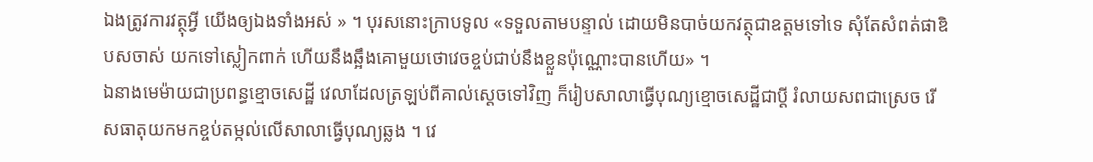ឯងត្រូវការវត្ថុអ្វី យើងឲ្យឯងទាំងអស់ » ។ បុរសនោះក្រាបទូល «ទទួលតាមបន្ទាល់ ដោយមិនបាច់យកវត្ថុជាឧត្ដមទៅទេ សុំតែសំពត់ផាឌិបសចាស់ យកទៅស្លៀកពាក់ ហើយនឹងឆ្អឹងគោមួយថោវេចខ្ចប់ជាប់នឹងខ្លួនប៉ុណ្ណោះបានហើយ» ។
ឯនាងមេម៉ាយជាប្រពន្ធខ្មោចសេដ្ឋី វេលាដែលត្រឡប់ពីគាល់ស្ដេចទៅវិញ ក៏រៀបសាលាធ្វើបុណ្យខ្មោចសេដ្ឋីជាប្ដី រំលាយសពជាស្រេច រើសធាតុយកមកខ្ចប់តម្កល់លើសាលាធ្វើបុណ្យឆ្លង ។ វេ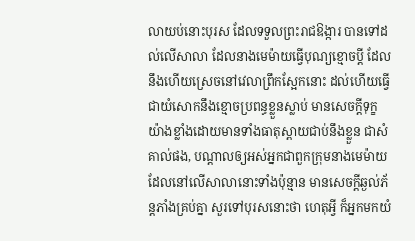លាយប់នោះបុរស ដែលទទួលព្រះរាជឱង្ការ បានទៅដល់លើសាលា ដែលនាងមេម៉ាយធ្វើបុណ្យខ្មោចប្ដី ដែលនឹងហើយស្រេចនៅវេលាព្រឹកស្អែកនោះ ដល់ហើយធ្វើជាយំសោកនឹងខ្មោចប្រពន្ធខ្លួនស្លាប់ មានសេចក្ដីទុក្ខយ៉ាងខ្លាំងដោយមានទាំងធាតុស្ពាយជាប់នឹងខ្លួន ជាសំគាល់ផង, បណ្ដាលឲ្យអស់អ្នកជាពួកក្រុមនាងមេម៉ាយ ដែលនៅលើសាលានោះទាំងប៉ុន្មាន មានសេចក្ដីឆ្ងល់ភ័ន្តភាំងគ្រប់គ្នា សួរទៅបុរសនោះថា ហេតុអ្វី ក៏អ្នកមកយំ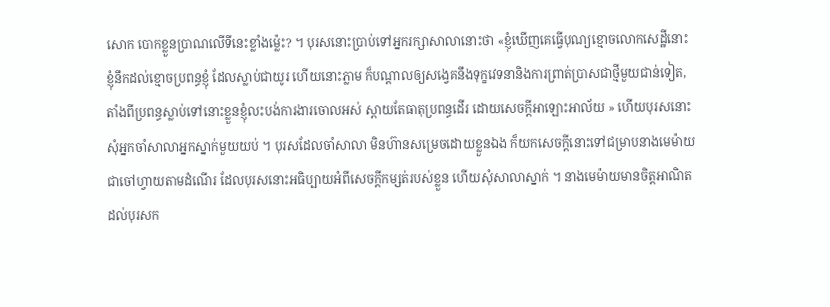សោក បោកខ្លួនប្រាណលើទីនេះខ្លាំងម្ល៉េះ? ។ បុរសនោះប្រាប់ទៅអ្នករក្សាសាលានោះថា «ខ្ញុំឃើញគេធ្វើបុណ្យខ្មោចលោកសេដ្ឋីនោះ ខ្ញុំនឹកដល់ខ្មោចប្រពន្ធខ្ញុំ ដែលស្លាប់ជាយូរ ហើយនោះភ្លាម ក៏បណ្ដាលឲ្យសង្វេគនឹងទុក្ខវេទនានិងការព្រាត់ប្រាសជាថ្មីមួយជាន់ទៀត, តាំងពីប្រពន្ធស្លាប់ទៅនោះខ្លួនខ្ញុំលះបង់ការងារចោលអស់ ស្ពាយតែធាតុប្រពន្ធដើរ ដោយសេចក្ដីអាឡោះអាល័យ » ហើយបុរសនោះ សុំអ្នកចាំសាលាអ្នកស្នាក់មួយយប់ ។ បុរសដែលចាំសាលា មិនហ៊ានសម្រេចដោយខ្លួនឯង ក៏យកសេចក្ដីនោះទៅជម្រាបនាងមេម៉ាយជាចៅហ្វាយតាមដំណើរ ដែលបុរសនោះអធិប្បាយអំពីសេចក្ដីកម្សត់របស់ខ្លួន ហើយសុំសាលាស្នាក់ ។ នាងមេម៉ាយមានចិត្តអាណិតដល់បុរសក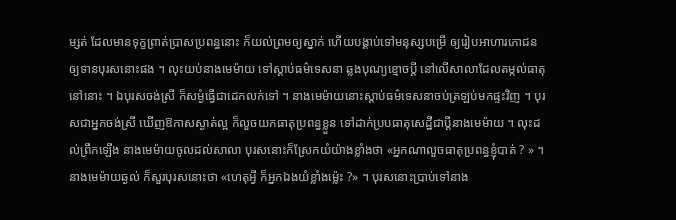ម្សត់ ដែលមានទុក្ខព្រាត់ប្រាសប្រពន្ធនោះ ក៏យល់ព្រមឲ្យស្នាក់ ហើយបង្គាប់ទៅមនុស្សបម្រើ ឲ្យរៀបអាហារភោជន ឲ្យទានបុរសនោះផង ។ លុះយប់នាងមេម៉ាយ ទៅស្ដាប់ធម៌ទេសនា ឆ្លងបុណ្យខ្មោចប្ដី នៅលើសាលាដែលតម្កល់ធាតុនៅនោះ ។ ឯបុរសចង់ស្រី ក៏សម្ងំធ្វើជាដេកលក់ទៅ ។ នាងមេម៉ាយនោះស្ដាប់ធម៌ទេសនាចប់ត្រឡប់មកផ្ទះវិញ ។ បុរសជាអ្នកចង់ស្រី ឃើញឱកាសស្ងាត់ល្អ ក៏លួចយកធាតុប្រពន្ធខ្លួន ទៅដាក់ប្របធាតុសេដ្ឋីជាប្ដីនាងមេម៉ាយ ។ លុះដល់ព្រឹកឡើង នាងមេម៉ាយចូលដល់សាលា បុរសនោះក៏ស្រែកយំយ៉ាងខ្លាំងថា «អ្នកណាលួចធាតុប្រពន្ធខ្ញុំបាត់ ? » ។ នាងមេម៉ាយឆ្ងល់ ក៏សួរបុរសនោះថា «ហេតុអ្វី ក៏អ្នកឯងយំខ្លាំងម្ល៉េះ ?» ។ បុរសនោះប្រាប់ទៅនាង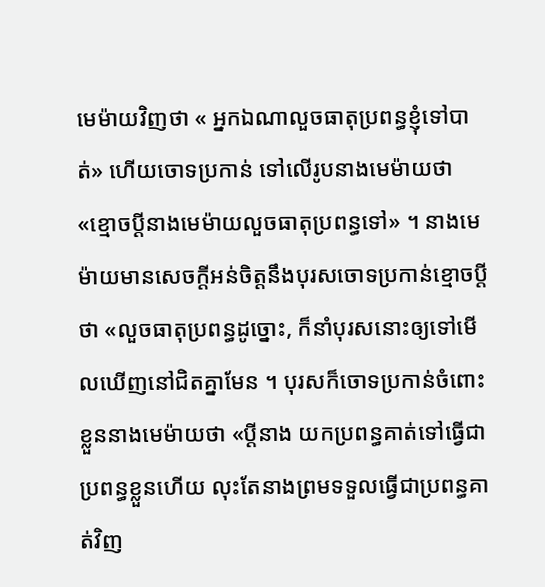មេម៉ាយវិញថា « អ្នកឯណាលួចធាតុប្រពន្ធខ្ញុំទៅបាត់» ហើយចោទប្រកាន់ ទៅលើរូបនាងមេម៉ាយថា «ខ្មោចប្ដីនាងមេម៉ាយលួចធាតុប្រពន្ធទៅ» ។ នាងមេម៉ាយមានសេចក្ដីអន់ចិត្តនឹងបុរសចោទប្រកាន់ខ្មោចប្ដីថា «លួចធាតុប្រពន្ធដូច្នោះ, ក៏នាំបុរសនោះឲ្យទៅមើលឃើញនៅជិតគ្នាមែន ។ បុរសក៏ចោទប្រកាន់ចំពោះខ្លួននាងមេម៉ាយថា «ប្ដីនាង យកប្រពន្ធគាត់ទៅធ្វើជាប្រពន្ធខ្លួនហើយ លុះតែនាងព្រមទទួលធ្វើជាប្រពន្ធគាត់វិញ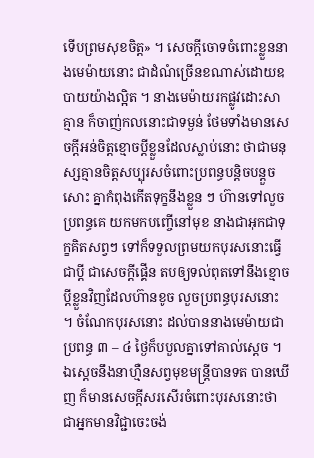ទើបព្រមសុខចិត្ត» ។ សេចក្ដីចោទចំពោះខ្លួននាងមេម៉ាយនោះ ជាដំណំច្រើនខណាស់ដោយឧបាយយ៉ាងល្អិត ។ នាងមេម៉ាយរកផ្លូវដោះសាគ្មាន ក៏ចាញ់កលនោះជាទម្ងន់ ថែមទាំងមានសេចក្ដីអន់ចិត្តខ្មោចប្ដីខ្លួនដែលស្លាប់នោះ ថាជាមនុស្សគ្មានចិត្តសប្បុរសចំពោះប្រពន្ធបន្តិចបន្តួចសោះ គ្នាកំពុងកើតទុក្ខនឹងខ្លួន ៗ ហ៊ានទៅលួចប្រពន្ធគេ យកមកបញ្ចើនៅមុខ នាងជាអុកជាទុក្ខគិតសព្វៗ ទៅក៏ទទួលព្រមយកបុរសនោះធ្វើជាប្ដី ជាសេចក្ដីផ្គើន តបឲ្យទល់ពុតទៅនឹងខ្មោចប្ដីខ្លួនវិញដែលហ៊ានខូច លួចប្រពន្ធបុរសនោះ ។ ចំណែកបុរសនោះ ដល់បាននាងមេម៉ាយជាប្រពន្ធ ៣ – ៤ ថ្ងៃក៏បបួលគ្នាទៅគាល់ស្ដេច ។ ឯស្ដេចនឹងនាហ្មឺនសព្វមុខមន្ត្រីបានទត បានឃើញ ក៏មានសេចក្ដីសរសើរចំពោះបុរសនោះថា ជាអ្នកមានវិជ្ជាចេះចង់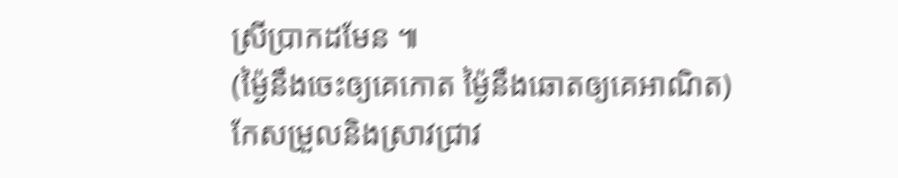ស្រីប្រាកដមែន ៕
(ម្ង៉ៃនឹងចេះឲ្យគេកោត ម្ង៉ៃនឹងឆោតឲ្យគេអាណិត)
កែសម្រួលនិងស្រាវជ្រាវ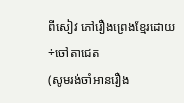ពីសៀវ ភៅរឿងព្រេងខ្មែរដោយ÷ចៅតាជេត
(សូមរង់ចាំអានរឿង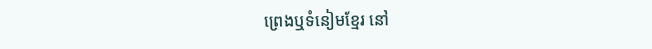ព្រេងឬទំនៀមខ្មែរ នៅ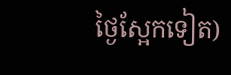ថ្ងៃស្អែកទៀត)